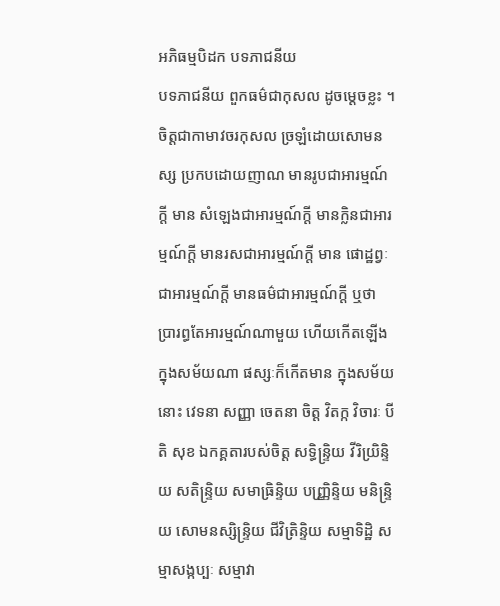អភិធម្មបិដក បទភាជនីយ
បទភាជនីយ ពួកធម៌ជាកុសល ដូចម្តេចខ្លះ ។ ចិត្តជាកាមាវចរកុសល ច្រឡំដោយសោមនស្ស ប្រកបដោយញាណ មានរូបជាអារម្មណ៍ក្តី មាន សំឡេងជាអារម្មណ៍ក្តី មានក្លិនជាអារម្មណ៍ក្តី មានរសជាអារម្មណ៍ក្តី មាន ផោដ្ឋព្វៈជាអារម្មណ៍ក្តី មានធម៌ជាអារម្មណ៍ក្តី ឬថា ប្រារព្ធតែអារម្មណ៍ណាមួយ ហើយកើតឡើង ក្នុងសម័យណា ផស្សៈក៏កើតមាន ក្នុងសម័យនោះ វេទនា សញ្ញា ចេតនា ចិត្ត វិតក្ក វិចារៈ បីតិ សុខ ឯកគ្គតារបស់ចិត្ត សទិ្ធន្ទ្រិយ វីរិយ្រិន្ទិយ សតិន្ទ្រិយ សមាធ្រិន្ទិយ បញ្ញ្រិន្ទិយ មនិន្ទ្រិយ សោមនស្សិន្ទ្រិយ ជីវិត្រិន្ទិយ សម្មាទិដ្ឋិ សម្មាសង្កប្បៈ សម្មាវា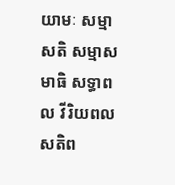យាមៈ សម្មាសតិ សម្មាសមាធិ សទ្ធាពល វីរិយពល សតិព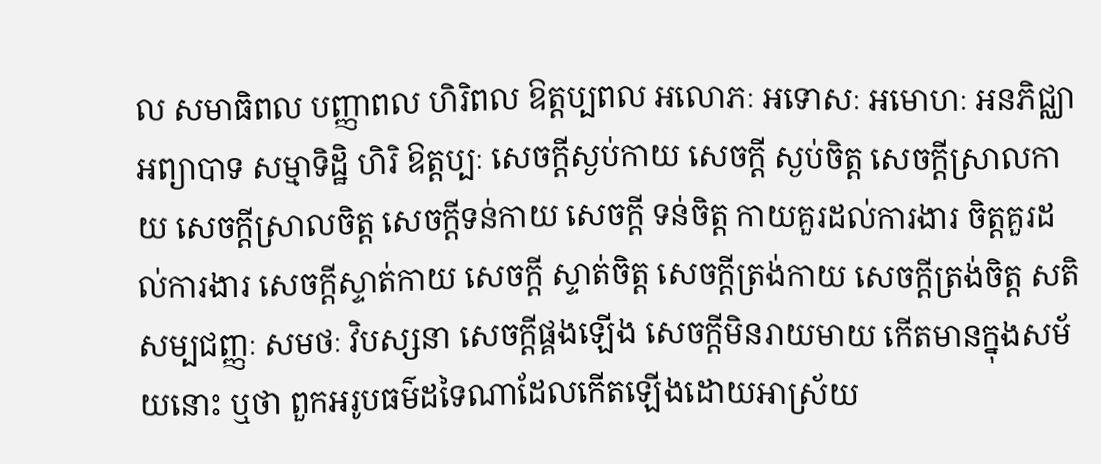ល សមាធិពល បញ្ញាពល ហិរិពល ឱត្តប្បពល អលោភៈ អទោសៈ អមោហៈ អនភិជ្ឈា អព្យាបាទ សម្មាទិដ្ឋិ ហិរិ ឱត្តប្បៈ សេចក្តីស្ងប់កាយ សេចក្តី ស្ងប់ចិត្ត សេចក្តីស្រាលកាយ សេចក្តីស្រាលចិត្ត សេចក្តីទន់កាយ សេចក្តី ទន់ចិត្ត កាយគួរដល់ការងារ ចិត្តគួរដល់ការងារ សេចក្តីស្ទាត់កាយ សេចក្តី ស្ទាត់ចិត្ត សេចក្តីត្រង់កាយ សេចក្តីត្រង់ចិត្ត សតិ សម្បជញ្ញៈ សមថៈ វិបស្សនា សេចក្តីផ្គងឡើង សេចក្តីមិនរាយមាយ កើតមានក្នុងសម័យនោះ ឬថា ពួកអរូបធម៌ដទៃណាដែលកើតឡើងដោយអាស្រ័យ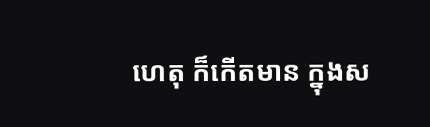ហេតុ ក៏កើតមាន ក្នុងស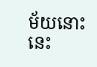ម័យនោះ នេះ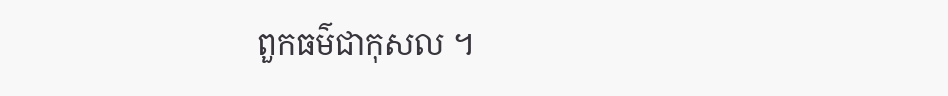ពួកធម៌ជាកុសល ។